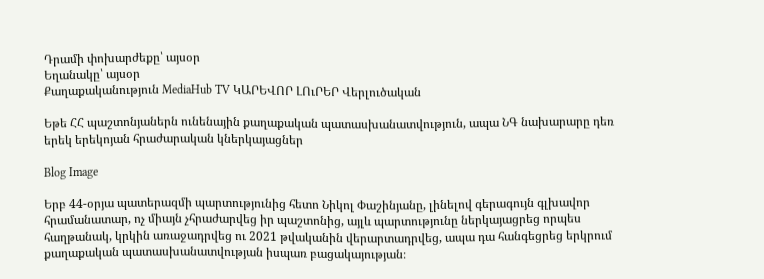Դրամի փոխարժեքը՝ այսօր
Եղանակը՝ այսօր
Քաղաքականություն MediaHub TV ԿԱՐԵՎՈՐ ԼՈւՐԵՐ Վերլուծական

Եթե ՀՀ պաշտոնյաներն ունենային քաղաքական պատասխանատվություն, ապա ՆԳ նախարարը դեռ երեկ երեկոյան հրաժարական կներկայացներ

Blog Image

Երբ 44-օրյա պատերազմի պարտությունից հետո Նիկոլ Փաշինյանը, լինելով գերագույն գլխավոր հրամանատար, ոչ միայն չհրաժարվեց իր պաշտոնից, այլև պարտությունը ներկայացրեց որպես հաղթանակ, կրկին առաջադրվեց ու 2021 թվականին վերարտադրվեց, ապա դա հանգեցրեց երկրում քաղաքական պատասխանատվության իսպառ բացակայության։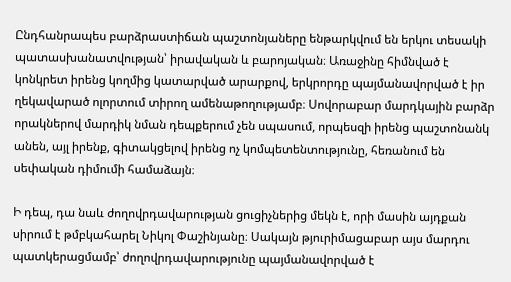Ընդհանրապես բարձրաստիճան պաշտոնյաները ենթարկվում են երկու տեսակի պատասխանատվության՝ իրավական և բարոյական։ Առաջինը հիմնված է կոնկրետ իրենց կողմից կատարված արարքով, երկրորդը պայմանավորված է իր ղեկավարած ոլորտում տիրող ամենաթողությամբ։ Սովորաբար մարդկային բարձր որակներով մարդիկ նման դեպքերում չեն սպասում, որպեսզի իրենց պաշտոնանկ անեն, այլ իրենք, գիտակցելով իրենց ոչ կոմպետենտությունը, հեռանում են սեփական դիմումի համաձայն։

Ի դեպ, դա նաև ժողովրդավարության ցուցիչներից մեկն է, որի մասին այդքան սիրում է թմբկահարել Նիկոլ Փաշինյանը։ Սակայն թյուրիմացաբար այս մարդու պատկերացմամբ՝ ժողովրդավարությունը պայմանավորված է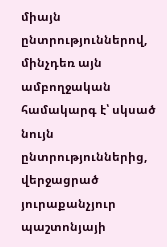միայն ընտրություններով, մինչդեռ այն ամբողջական համակարգ է՝ սկսած նույն ընտրություններից, վերջացրած յուրաքանչյուր պաշտոնյայի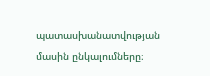պատասխանատվության մասին ընկալումները։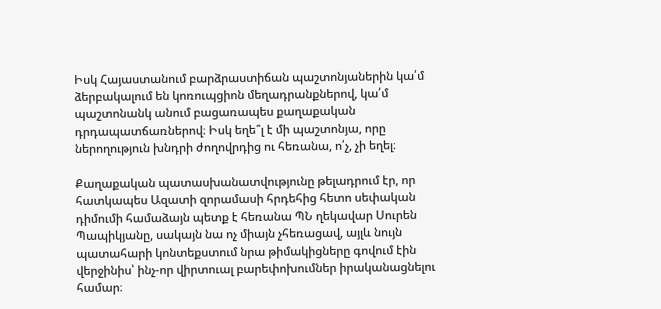Իսկ Հայաստանում բարձրաստիճան պաշտոնյաներին կա՛մ ձերբակալում են կոռուպցիոն մեղադրանքներով, կա՛մ պաշտոնանկ անում բացառապես քաղաքական դրդապատճառներով։ Իսկ եղե՞լ է մի պաշտոնյա, որը ներողություն խնդրի ժողովրդից ու հեռանա, ո՛չ, չի եղել։

Քաղաքական պատասխանատվությունը թելադրում էր, որ հատկապես Ազատի զորամասի հրդեհից հետո սեփական դիմումի համաձայն պետք է հեռանա ՊՆ ղեկավար Սուրեն Պապիկյանը, սակայն նա ոչ միայն չհեռացավ, այլև նույն պատահարի կոնտեքստում նրա թիմակիցները գովում էին վերջինիս՝ ինչ-որ վիրտուալ բարեփոխումներ իրականացնելու համար։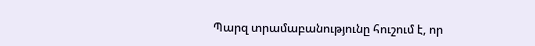Պարզ տրամաբանությունը հուշում է, որ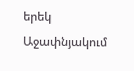երեկ Աջափնյակում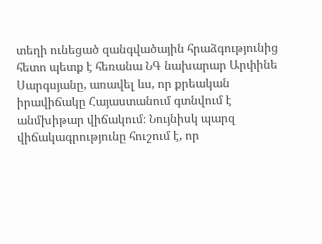տեղի ունեցած զանգվածային հրաձգությունից հետո պետք է հեռանա ՆԳ նախարար Արփինե Սարգսյանը, առավել ևս, որ քրեական իրավիճակը Հայաստանում գտնվում է անմխիթար վիճակում։ Նույնիսկ պարզ վիճակագրությունը հուշում է, որ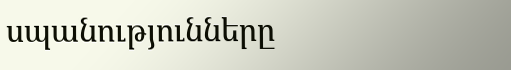սպանությունները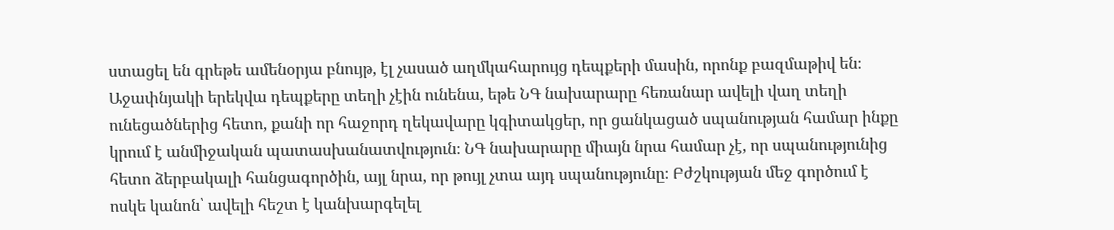ստացել են գրեթե ամենօրյա բնույթ, էլ չասած աղմկահարույց դեպքերի մասին, որոնք բազմաթիվ են։ Աջափնյակի երեկվա դեպքերը տեղի չէին ունենա, եթե ՆԳ նախարարը հեռանար ավելի վաղ տեղի ունեցածներից հետո, քանի որ հաջորդ ղեկավարը կգիտակցեր, որ ցանկացած սպանության համար ինքը կրում է անմիջական պատասխանատվություն։ ՆԳ նախարարը միայն նրա համար չէ, որ սպանությունից հետո ձերբակալի հանցագործին, այլ նրա, որ թույլ չտա այդ սպանությունը։ Բժշկության մեջ գործում է ոսկե կանոն՝ ավելի հեշտ է կանխարգելել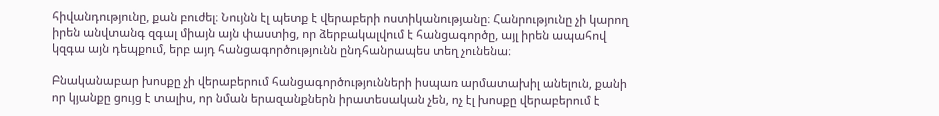հիվանդությունը, քան բուժել։ Նույնն էլ պետք է վերաբերի ոստիկանությանը։ Հանրությունը չի կարող իրեն անվտանգ զգալ միայն այն փաստից, որ ձերբակալվում է հանցագործը, այլ իրեն ապահով կզգա այն դեպքում, երբ այդ հանցագործությունն ընդհանրապես տեղ չունենա։

Բնականաբար խոսքը չի վերաբերում հանցագործությունների իսպառ արմատախիլ անելուն, քանի որ կյանքը ցույց է տալիս, որ նման երազանքներն իրատեսական չեն, ոչ էլ խոսքը վերաբերում է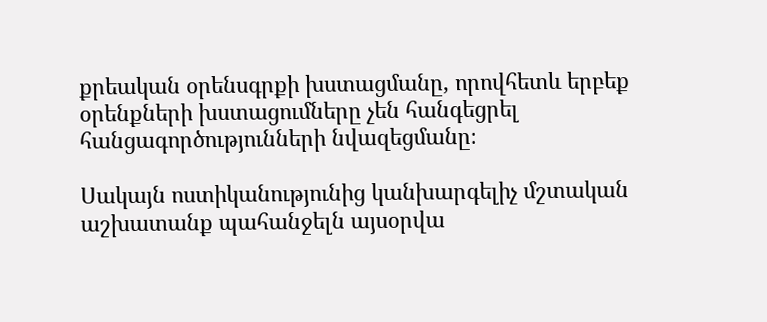քրեական օրենսգրքի խստացմանը, որովհետև երբեք օրենքների խստացումները չեն հանգեցրել հանցագործությունների նվազեցմանը։

Սակայն ոստիկանությունից կանխարգելիչ մշտական աշխատանք պահանջելն այսօրվա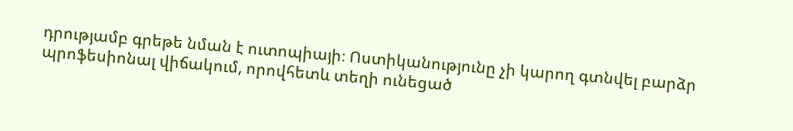դրությամբ գրեթե նման է ուտոպիայի։ Ոստիկանությունը չի կարող գտնվել բարձր պրոֆեսիոնալ վիճակում, որովհետև տեղի ունեցած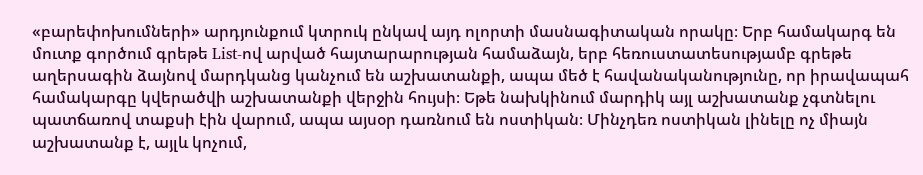«բարեփոխումների» արդյունքում կտրուկ ընկավ այդ ոլորտի մասնագիտական որակը։ Երբ համակարգ են մուտք գործում գրեթե List-ով արված հայտարարության համաձայն, երբ հեռուստատեսությամբ գրեթե աղերսագին ձայնով մարդկանց կանչում են աշխատանքի, ապա մեծ է հավանականությունը, որ իրավապահ համակարգը կվերածվի աշխատանքի վերջին հույսի։ Եթե նախկինում մարդիկ այլ աշխատանք չգտնելու պատճառով տաքսի էին վարում, ապա այսօր դառնում են ոստիկան։ Մինչդեռ ոստիկան լինելը ոչ միայն աշխատանք է, այլև կոչում,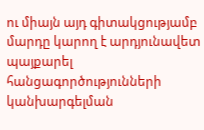ու միայն այդ գիտակցությամբ մարդը կարող է արդյունավետ պայքարել հանցագործությունների կանխարգելման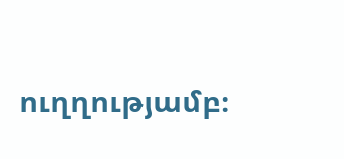ուղղությամբ։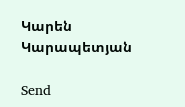Կարեն Կարապետյան

Send